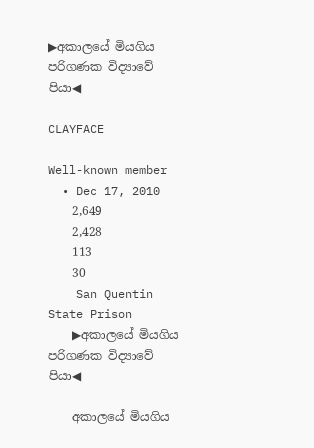▶අකාලයේ මියගිය පරිගණක විද්‍යාවේ පියා◀

CLAYFACE

Well-known member
  • Dec 17, 2010
    2,649
    2,428
    113
    30
    San Quentin State Prison
    ▶අකාලයේ මියගිය පරිගණක විද්‍යාවේ පියා◀

    අකාලයේ මියගිය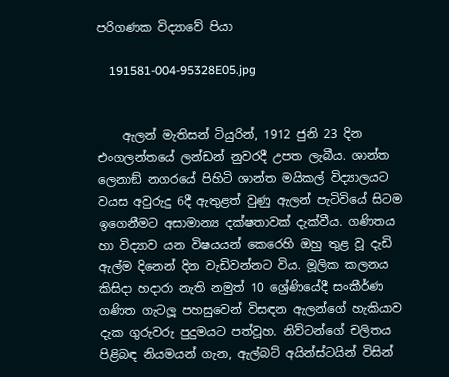පරිගණක විද්‍යාවේ පියා

    191581-004-95328E05.jpg


    ඇලන් මැතිසන් ටියුරින්, 1912 ජුනි 23 දින එංගලන්තයේ ලන්ඩන් නුවරදී උපත ලැබීය. ශාන්ත ලෙනාඞ් නගරයේ පිහිටි ශාන්ත මයිකල් විද්‍යාලයට වයස අවුරුදු 6දී ඇතුළත් වුණු ඇලන් පැටිවියේ සිටම ඉගෙනීමට අසාමාන්‍ය දක්ෂතාවක් දැක්වීය. ගණිතය හා විද්‍යාව යන විෂයයන් කෙරෙහි ඔහු තුළ වූ දැඩි ඇල්ම දිනෙන් දින වැඩිවන්නට විය. මූලික කලනය කිසිදා හදාරා නැති නමුත් 10 ශ්‍රේණියේදී සංකීර්ණ ගණිත ගැටලූ පහසුවෙන් විසඳන ඇලන්ගේ හැකියාව දැක ගුරුවරු පුදුමයට පත්වූහ. නිව්ටන්ගේ චලිතය පිළිබඳ නියමයන් ගැන, ඇල්බට් අයින්ස්ටයින් විසින්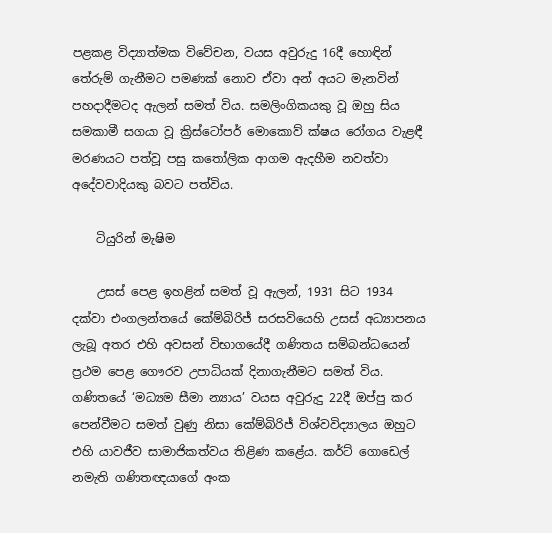පළකළ විද්‍යාත්මක විවේචන, වයස අවුරුදු 16දී හොඳින් තේරුම් ගැනීමට පමණක් නොව ඒවා අන් අයට මැනවින් පහදාදීමටද ඇලන් සමත් විය. සමලිංගිකයකු වූ ඔහු සිය සමකාමී සගයා වූ ක්‍රිස්ටෝපර් මොකොව් ක්ෂය රෝගය වැළඳී මරණයට පත්වූ පසු කතෝලික ආගම ඇදහීම නවත්වා අදේවවාදියකු බවට පත්විය.

    ටියුරින් මැෂිම

    උසස් පෙළ ඉහළින් සමත් වූ ඇලන්, 1931 සිට 1934 දක්වා එංගලන්තයේ කේම්බි‍රිජ් සරසවියෙහි උසස් අධ්‍යාපනය ලැබූ අතර එහි අවසන් විභාගයේදී ගණිතය සම්බන්ධයෙන් ප්‍රථම පෙළ ගෞරව උපාධියක් දිනාගැනීමට සමත් විය. ගණිතයේ ‘මධ්‍යම සීමා න්‍යාය’ වයස අවුරුදු 22දී ඔප්පු කර පෙන්වීමට සමත් වුණු නිසා කේම්බි‍රිජ් විශ්වවිද්‍යාලය ඔහුට එහි යාවජීව සාමාජිකත්වය තිළිණ කළේය. කර්ට් ගොඩෙල් නමැති ගණිතඥයාගේ අංක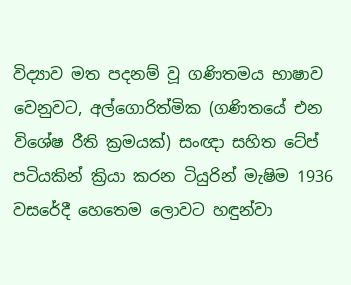විද්‍යාව මත පදනම් වූ ගණිතමය භාෂාව වෙනුවට, අල්ගොරිත්මික (ගණිතයේ එන විශේෂ රීති ක්‍රමයක්) සංඥා සහිත ටේප් පටියකින් ක්‍රියා කරන ටියුරින් මැෂිම 1936 වසරේදී හෙතෙම ලොවට හඳුන්වා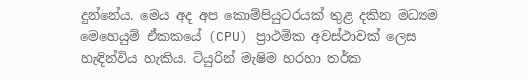දුන්නේය. මෙය අද අප කොම්පියුටරයක් තුළ දකින මධ්‍යම මෙහෙයුම් ඒකකයේ (CPU) ප්‍රාථමික අවස්ථාවක් ලෙස හැඳින්විය හැකිය. ටියුරින් මැෂිම හරහා තර්ක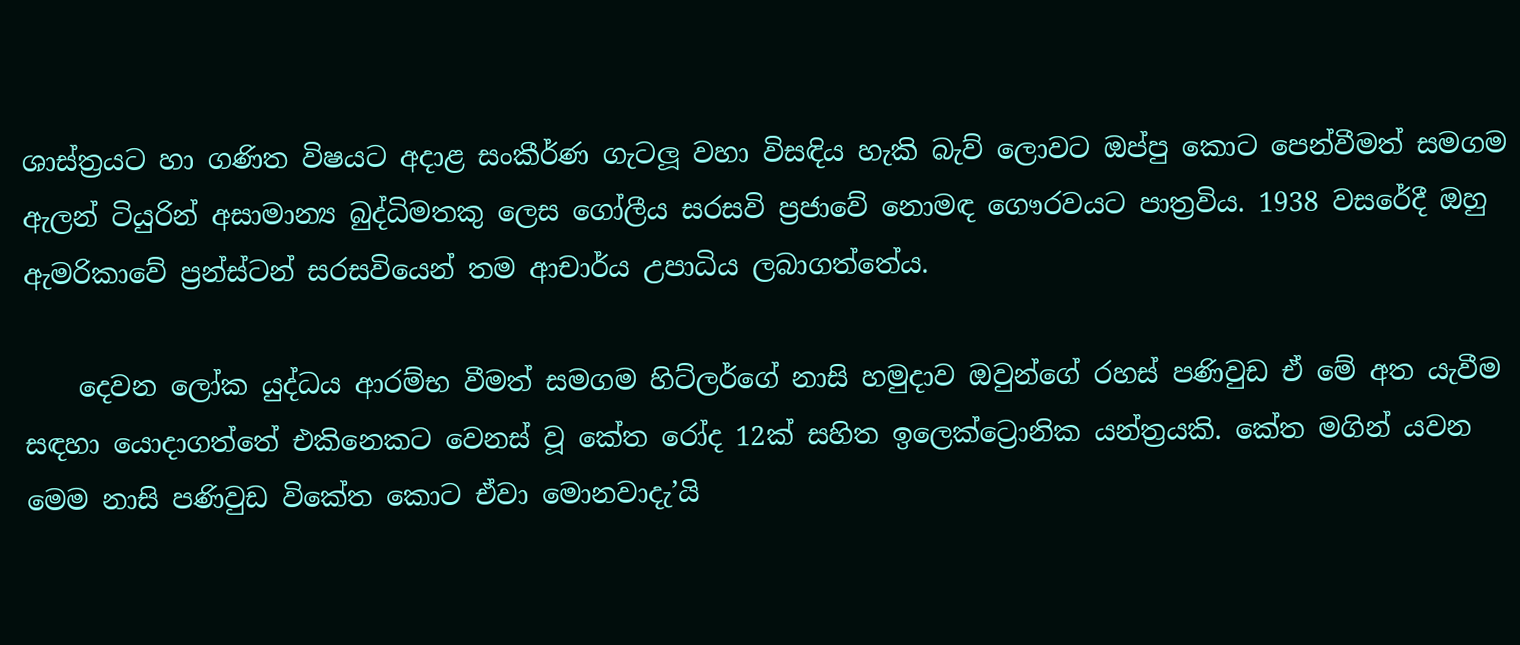ශාස්ත්‍රයට හා ගණිත විෂයට අදාළ සංකීර්ණ ගැටලූ වහා විසඳිය හැකි බැව් ලොවට ඔප්පු කොට පෙන්වීමත් සමගම ඇලන් ටියුරින් අසාමාන්‍ය බුද්ධිමතකු ලෙස ගෝලීය සරසවි ප්‍රජාවේ නොමඳ ගෞරවයට පාත්‍රවිය. 1938 වසරේදී ඔහු ඇමරිකාවේ ප්‍රන්ස්ටන් සරසවියෙන් තම ආචාර්ය උපාධිය ලබාගත්තේය.

    දෙවන ලෝක යුද්ධය ආරම්භ වීමත් සමගම හිට්ලර්ගේ නාසි හමුදාව ඔවුන්ගේ රහස් පණිවුඩ ඒ මේ අත යැවීම සඳහා යොදාගත්තේ එකිනෙකට වෙනස් වූ කේත රෝද 12ක් සහිත ඉලෙක්ට්‍රොනික යන්ත්‍රයකි. කේත මගින් යවන මෙම නාසි පණිවුඩ විකේත කොට ඒවා මොනවාදැ’යි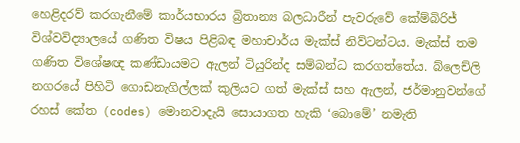හෙළිදරව් කරගැනීමේ කාර්යභාරය බ්‍රිතාන්‍ය බලධාරීන් පැවරුවේ කේම්බි‍රිජ් විශ්වවිද්‍යාලයේ ගණිත විෂය පිළිබඳ මහාචාර්ය මැක්ස් නිව්ටන්ටය. මැක්ස් තම ගණිත විශේෂඥ කණ්ඩායමට ඇලන් ටියුරින්ද සම්බන්ධ කරගත්තේය. බ්ලෙච්ලි නගරයේ පිහිටි ගොඩනැගිල්ලක් කුලියට ගත් මැක්ස් සහ ඇලන්, ජර්මානුවන්ගේ රහස් කේත (codes) මොනවාදැයි සොයාගත හැකි ‘බොමේ’ නමැති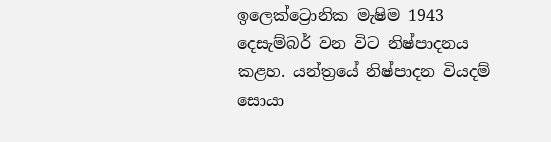ඉලෙක්ට්‍රොනික මැෂිම 1943 දෙසැම්බර් වන විට නිෂ්පාදනය කළහ. යන්ත්‍රයේ නිෂ්පාදන වියදම් සොයා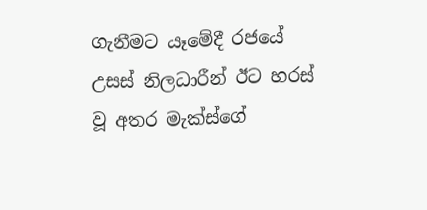ගැනීමට යෑමේදී රජයේ උසස් නිලධාරීන් ඊට හරස් වූ අතර මැක්ස්ගේ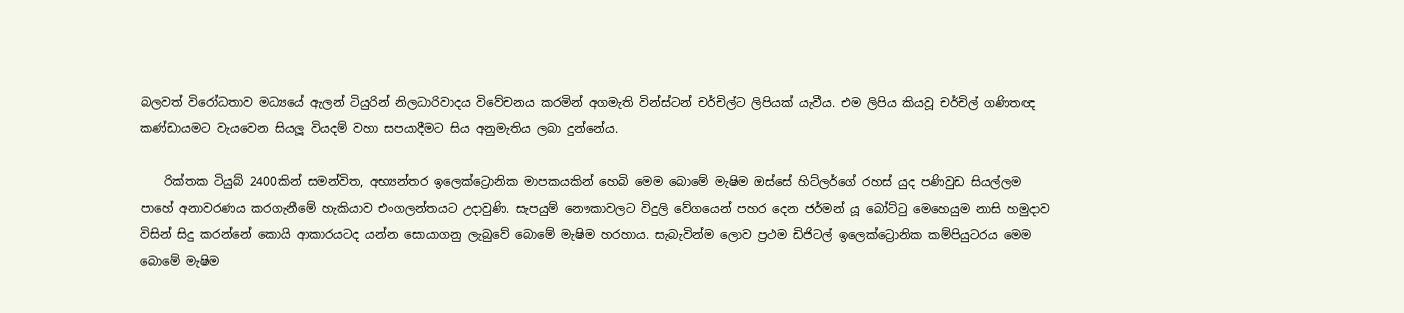බලවත් විරෝධතාව මධ්‍යයේ ඇලන් ටියුරින් නිලධාරිවාදය විවේචනය කරමින් අගමැති වින්ස්ටන් චර්චිල්ට ලිපියක් යැවීය. එම ලිපිය කියවූ චර්චිල් ගණිතඥ කණ්ඩායමට වැයවෙන සියලූ වියදම් වහා සපයාදීමට සිය අනුමැතිය ලබා දුන්නේය.

    රික්තක ටියුබ් 2400කින් සමන්විත, අභ්‍යන්තර ඉලෙක්ට්‍රොනික මාපකයකින් හෙබි මෙම බොමේ මැෂිම ඔස්සේ හිට්ලර්ගේ රහස් යුද පණිවුඩ සියල්ලම පාහේ අනාවරණය කරගැනීමේ හැකියාව එංගලන්තයට උදාවුණි. සැපයුම් නෞකාවලට විදුලි වේගයෙන් පහර දෙන ජර්මන් යූ බෝට්ටු මෙහෙයුම නාසි හමුදාව විසින් සිදු කරන්නේ කොයි ආකාරයටද යන්න සොයාගනු ලැබුවේ බොමේ මැෂිම හරහාය. සැබැවින්ම ලොව ප්‍රථම ඩිජිටල් ඉලෙක්ට්‍රොනික කම්පියුටරය මෙම බොමේ මැෂිම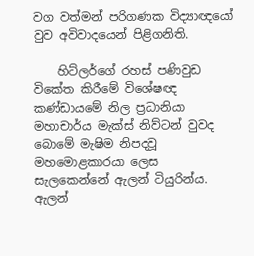වග වත්මන් පරිගණක විද්‍යාඥයෝ වුව අවිවාදයෙන් පිළිගනිති.

    හිට්ලර්ගේ රහස් පණිවුඩ විකේත කිරීමේ විශේෂඥ කණ්ඩායමේ නිල ප්‍රධානියා මහාචාර්ය මැක්ස් නිව්ටන් වුවද බොමේ මැෂිම නිපදවූ මහමොළකාරයා ලෙස සැලකෙන්නේ ඇලන් ටියුරින්ය. ඇලන්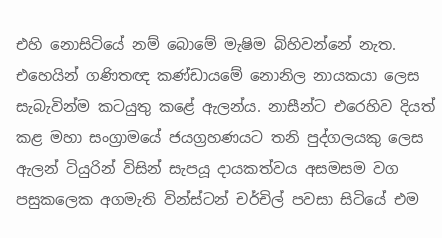එහි නොසිටියේ නම් බොමේ මැෂිම බිහිවන්නේ නැත. එහෙයින් ගණිතඥ කණ්ඩායමේ නොනිල නායකයා ලෙස සැබැවින්ම කටයුතු කළේ ඇලන්ය. නාසීන්ට එරෙහිව දියත් කළ මහා සංග්‍රාමයේ ජයග්‍රහණයට තනි පුද්ගලයකු ලෙස ඇලන් ටියුරින් විසින් සැපයූ දායකත්වය අසමසම වග පසුකලෙක අගමැති වින්ස්ටන් චර්චිල් පවසා සිටියේ එම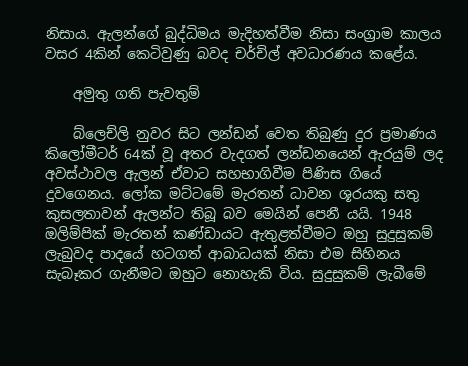නිසාය. ඇලන්ගේ බුද්ධිමය මැදිහත්වීම නිසා සංග්‍රාම කාලය වසර 4කින් කෙටිවුණු බවද චර්චිල් අවධාරණය කළේය.

    අමුතු ගති පැවතුම්

    බ්ලෙච්ලි නුවර සිට ලන්ඩන් වෙත තිබුණු දුර ප්‍රමාණය කිලෝමීටර් 64ක් වූ අතර වැදගත් ලන්ඩනයෙන් ඇරයුම් ලද අවස්ථාවල ඇලන් ඒවාට සහභාගිවීම පිණිස ගියේ දුවගෙනය. ලෝක මට්ටමේ මැරතන් ධාවන ශූරයකු සතු කුසලතාවන් ඇලන්ට තිබූ බව මෙයින් පෙනී යයි. 1948 ඔලිම්පික් මැරතන් කණ්ඩායට ඇතුළත්වීමට ඔහු සුදුසුකම් ලැබුවද පාදයේ හටගත් ආබාධයක් නිසා එම සිහිනය සැබෑකර ගැනීමට ඔහුට නොහැකි විය. සුදුසුකම් ලැබීමේ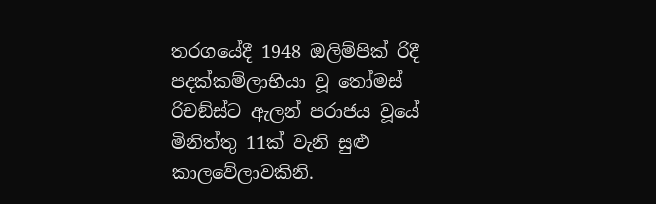තරගයේදී 1948 ඔලිම්පික් රිදී පදක්කම්ලාභියා වූ තෝමස් රිචඞ්ස්ට ඇලන් පරාජය වූයේ මිනිත්තු 11ක් වැනි සුළු කාලවේලාවකිනි.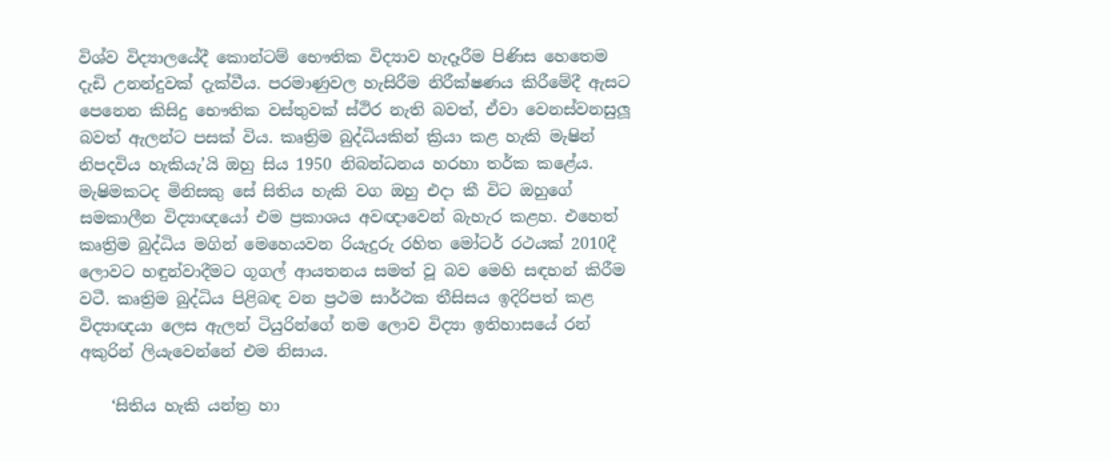විශ්ව විද්‍යාලයේදී කොන්ටම් භෞතික විද්‍යාව හැදෑරීම පිණිස හෙතෙම දැඩි උනන්දුවක් දැක්වීය. පරමාණුවල හැසිරීම නිරීක්ෂණය කිරීමේදී ඇසට පෙනෙන කිසිදු භෞතික වස්තුවක් ස්ථිර නැති බවත්, ඒවා වෙනස්වනසුලූ බවත් ඇලන්ට පසක් විය. කෘත්‍රිම බුද්ධියකින් ක්‍රියා කළ හැකි මැෂින් නිපදවිය හැකියැ’යි ඔහු සිය 1950 නිබන්ධනය හරහා තර්ක කළේය. මැෂිමකටද මිනිසකු සේ සිතිය හැකි වග ඔහු එදා කී විට ඔහුගේ සමකාලීන විද්‍යාඥයෝ එම ප්‍රකාශය අවඥාවෙන් බැහැර කළහ. එහෙත් කෘත්‍රිම බුද්ධිය මගින් මෙහෙයවන රියැදුරු රහිත මෝටර් රථයක් 2010දී ලොවට හඳුන්වාදීමට ගූගල් ආයතනය සමත් වූ බව මෙහි සඳහන් කිරීම වටී. කෘත්‍රිම බුද්ධිය පිළිබඳ වන ප්‍රථම සාර්ථක තීසිසය ඉදිරිපත් කළ විද්‍යාඥයා ලෙස ඇලන් ටියුරින්ගේ නම ලොව විද්‍යා ඉතිහාසයේ රන් අකුරින් ලියැවෙන්නේ එම නිසාය.

    ‘සිතිය හැකි යන්ත්‍ර හා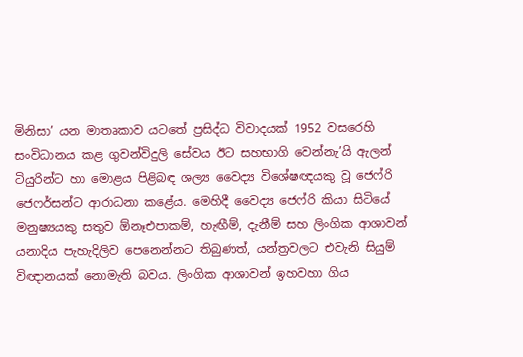මිනිසා’ යන මාතෘකාව යටතේ ප්‍රසිද්ධ විවාදයක් 1952 වසරෙහි සංවිධානය කළ ගුවන්විදුලි සේවය ඊට සහභාගි වෙන්නැ’යි ඇලන් ටියුරින්ට හා මොළය පිළිබඳ ශල්‍ය වෛද්‍ය විශේෂඥයකු වූ ජෙෆ්රි ජෙෆර්සන්ට ආරාධනා කළේය. මෙහිදී වෛද්‍ය ජෙෆ්රි කියා සිටියේ මනුෂ්‍යයකු සතුව ඕනෑඑපාකම්, හැඟීම්, දැනීම් සහ ලිංගික ආශාවන් යනාදිය පැහැදිලිව පෙනෙන්නට තිබුණත්, යන්ත්‍රවලට එවැනි සියුම් විඥානයක් නොමැති බවය. ලිංගික ආශාවන් ඉහවහා ගිය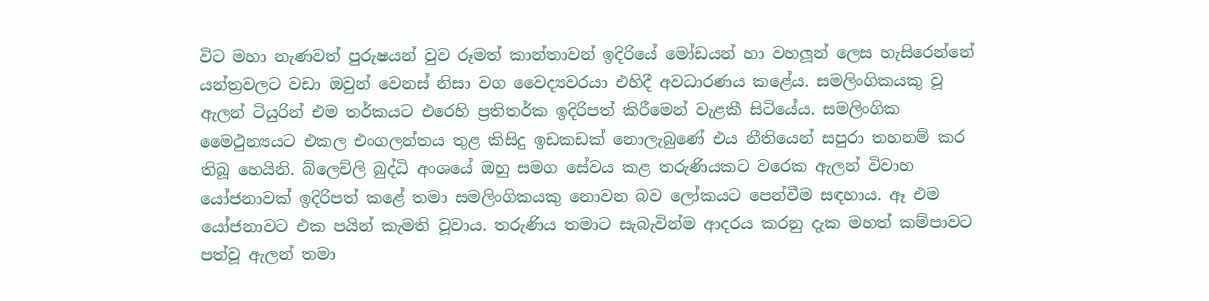විට මහා නැණවත් පුරුෂයන් වුව රූමත් කාන්තාවන් ඉදිරියේ මෝඩයන් හා වහලූන් ලෙස හැසිරෙන්නේ යන්ත්‍රවලට වඩා ඔවුන් වෙනස් නිසා වග වෛද්‍යවරයා එහිදී අවධාරණය කළේය. සමලිංගිකයකු වූ ඇලන් ටියුරින් එම තර්කයට එරෙහි ප්‍රතිතර්ක ඉදිරිපත් කිරීමෙන් වැළකී සිටියේය. සමලිංගික මෛථුන්‍යයට එකල එංගලන්තය තුළ කිසිදු ඉඩකඩක් නොලැබුණේ එය නීතියෙන් සපුරා තහනම් කර තිබූ හෙයිනි. බ්ලෙච්ලි බුද්ධි අංශයේ ඔහු සමග සේවය කළ තරුණියකට වරෙක ඇලන් විවාහ යෝජනාවක් ඉදිරිපත් කළේ තමා සමලිංගිකයකු නොවන බව ලෝකයට පෙන්වීම සඳහාය. ඈ එම යෝජනාවට එක පයින් කැමති වූවාය. තරුණිය තමාට සැබැවින්ම ආදරය කරනු දැක මහත් කම්පාවට පත්වූ ඇලන් තමා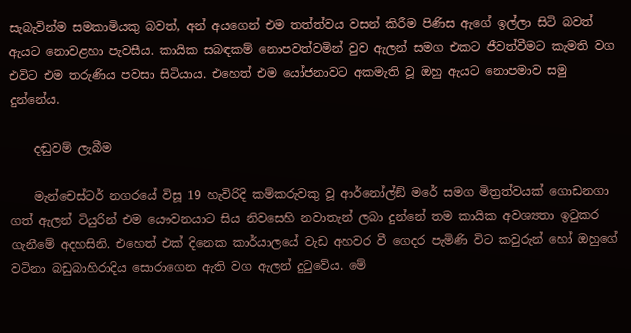සැබැවින්ම සමකාමියකු බවත්, අන් අයගෙන් එම තත්ත්වය වසන් කිරීම පිණිස ඇගේ ඉල්ලා සිටි බවත් ඇයට නොවළහා පැවසීය. කායික සබඳකම් නොපවත්වමින් වුව ඇලන් සමග එකට ජීවත්වීමට කැමති වග එවිට එම තරුණිය පවසා සිටියාය. එහෙත් එම යෝජනාවට අකමැති වූ ඔහු ඇයට නොපමාව සමු දුන්නේය.

    දඬුවම් ලැබීම

    මැන්චෙස්ටර් නගරයේ විසූ 19 හැවිරිදි කම්කරුවකු වූ ආර්නෝල්ඞ් මරේ සමග මිත්‍රත්වයක් ගොඩනගා ගත් ඇලන් ටියුරින් එම යෞවනයාට සිය නිවසෙහි නවාතැන් ලබා දුන්නේ තම කායික අවශ්‍යතා ඉටුකර ගැනීමේ අදහසිනි. එහෙත් එක් දිනෙක කාර්යාලයේ වැඩ අහවර වී ගෙදර පැමිණි විට කවුරුන් හෝ ඔහුගේ වටිනා බඩුබාහිරාදිය සොරාගෙන ඇති වග ඇලන් දුටුවේය. මේ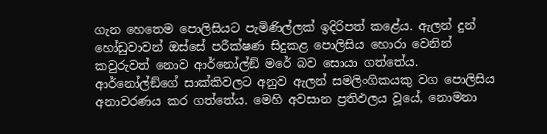ගැන හෙතෙම පොලිසියට පැමිණිල්ලක් ඉදිරිපත් කළේය. ඇලන් දුන් හෝඩුවාවන් ඔස්සේ පරීක්ෂණ සිදුකළ පොලිසිය හොරා වෙනින් කවුරුවත් නොව ආර්නෝල්ඞ් මරේ බව සොයා ගත්තේය. ආර්නෝල්ඞ්ගේ සාක්කිවලට අනුව ඇලන් සමලිංගිකයකු වග පොලිසිය අනාවරණය කර ගත්තේය. මෙහි අවසාන ප්‍රතිඵලය වූයේ, නොමනා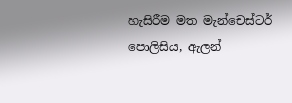හැසිරීම මත මැන්චෙස්ටර් පොලිසිය, ඇලන්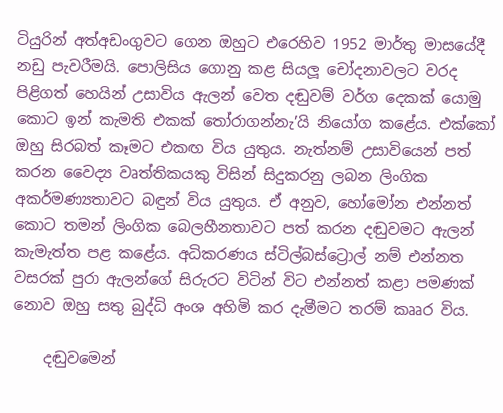ටියුරින් අත්අඩංගුවට ගෙන ඔහුට එරෙහිව 1952 මාර්තු මාසයේදී නඩු පැවරීමයි. පොලිසිය ගොනු කළ සියලූ චෝදනාවලට වරද පිළිගත් හෙයින් උසාවිය ඇලන් වෙත දඬුවම් වර්ග දෙකක් යොමු කොට ඉන් කැමති එකක් තෝරාගන්නැ’යි නියෝග කළේය. එක්කෝ ඔහු සිරබත් කෑමට එකඟ විය යුතුය. නැත්නම් උසාවියෙන් පත් කරන වෛද්‍ය වෘත්තිකයකු විසින් සිදුකරනු ලබන ලිංගික අකර්මණ්‍යතාවට බඳුන් විය යුතුය. ඒ අනුව, හෝමෝන එන්නත් කොට තමන් ලිංගික බෙලහීනතාවට පත් කරන දඬුවමට ඇලන් කැමැත්ත පළ කළේය. අධිකරණය ස්ටිල්බස්ට්‍රොල් නම් එන්නත වසරක් පුරා ඇලන්ගේ සිරුරට විටින් විට එන්නත් කළා පමණක් නොව ඔහු සතු බුද්ධි අංශ අහිමි කර දැමීමට තරම් කෲර විය.

    දඬුවමෙන්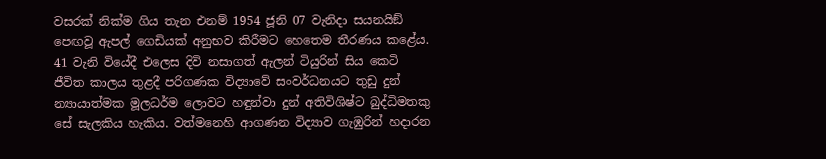වසරක් නික්ම ගිය තැන එනම් 1954 ජූනි 07 වැනිදා සයනයිඞ් පෙඟවූ ඇපල් ගෙඩියක් අනුභව කිරීමට හෙතෙම තීරණය කළේය. 41 වැනි වියේදී එලෙස දිවි නසාගත් ඇලන් ටියුරින් සිය කෙටි ජීවිත කාලය තුළදී පරිගණක විද්‍යාවේ සංවර්ධනයට තුඩු දුන් න්‍යායාත්මක මූලධර්ම ලොවට හඳුන්වා දුන් අතිවිශිෂ්ට බුද්ධිමතකු සේ සැලකිය හැකිය. වත්මනෙහි ආගණන විද්‍යාව ගැඹුරින් හදාරන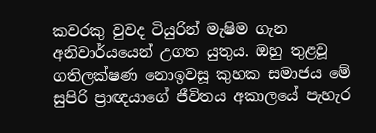කවරකු වුවද ටියුරින් මැෂිම ගැන අනිවාර්යයෙන් උගත යුතුය. ඔහු තුළවූ ගතිලක්ෂණ නොඉවසූ කුහක සමාජය මේ සුපිරි ප්‍රාඥයාගේ ජීවිතය අකාලයේ පැහැර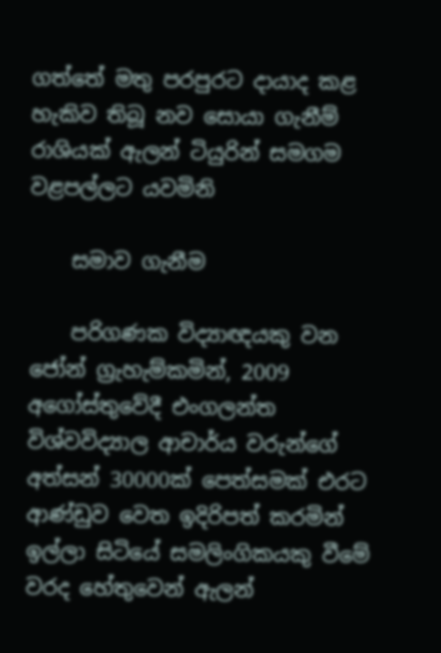ගත්තේ මතු පරපුරට දායාද කළ හැකිව තිබූ නව සොයා ගැනීම් රාශියක් ඇලන් ටියුරින් සමගම වළපල්ලට යවමිනි

    සමාව ගැනීම

    පරිගණක විද්‍යාඥයකු වන ජෝන් ග්‍රැහැම්කමින්, 2009 අගෝස්තුවේදී එංගලන්ත විශ්වවිද්‍යාල ආචාර්ය වරුන්ගේ අත්සන් 30000ක් පෙත්සමක් එරට ආණ්ඩුව වෙත ඉදිරිපත් කරමින් ඉල්ලා සිටියේ සමලිංගිකයකු වීමේ වරද හේතුවෙන් ඇලන්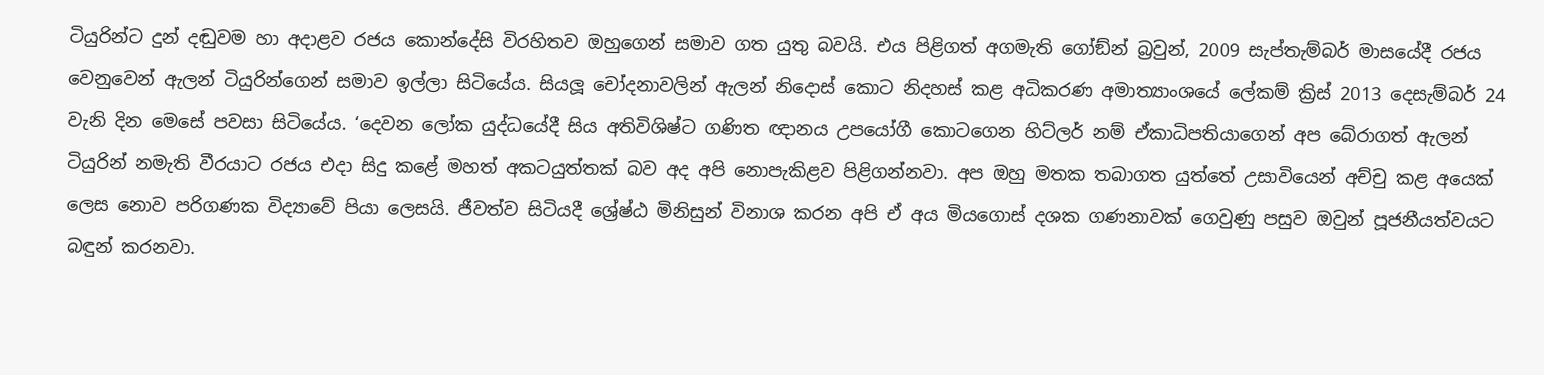ටියුරින්ට දුන් දඬුවම හා අදාළව රජය කොන්දේසි විරහිතව ඔහුගෙන් සමාව ගත යුතු බවයි. එය පිළිගත් අගමැති ගෝඞ්න් බ්‍රවුන්, 2009 සැප්තැම්බර් මාසයේදී රජය වෙනුවෙන් ඇලන් ටියුරින්ගෙන් සමාව ඉල්ලා සිටියේය. සියලූ චෝදනාවලින් ඇලන් නිදොස් කොට නිදහස් කළ අධිකරණ අමාත්‍යාංශයේ ලේකම් ක්‍රිස් 2013 දෙසැම්බර් 24 වැනි දින මෙසේ පවසා සිටියේය. ‘දෙවන ලෝක යුද්ධයේදී සිය අතිවිශිෂ්ට ගණිත ඥානය උපයෝගී කොටගෙන හිට්ලර් නම් ඒකාධිපතියාගෙන් අප බේරාගත් ඇලන් ටියුරින් නමැති වීරයාට රජය එදා සිදු කළේ මහත් අකටයුත්තක් බව අද අපි නොපැකිළව පිළිගන්නවා. අප ඔහු මතක තබාගත යුත්තේ උසාවියෙන් අච්චු කළ අයෙක් ලෙස නොව පරිගණක විද්‍යාවේ පියා ලෙසයි. ජීවත්ව සිටියදී ශ්‍රේෂ්ඨ මිනිසුන් විනාශ කරන අපි ඒ අය මියගොස් දශක ගණනාවක් ගෙවුණු පසුව ඔවුන් පූජනීයත්වයට බඳුන් කරනවා.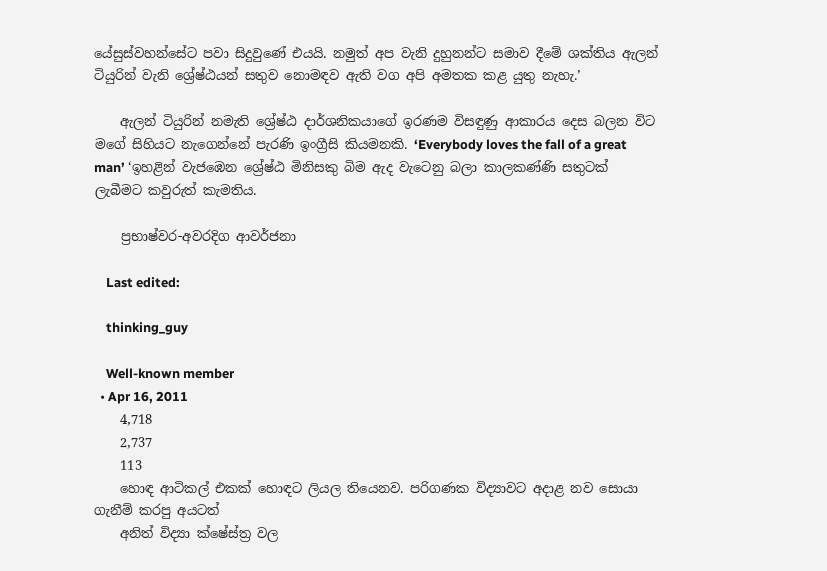යේසුස්වහන්සේට පවා සිදුවුණේ එයයි. නමුත් අප වැනි දුහුනන්ට සමාව දීමේ ශක්තිය ඇලන් ටියුරින් වැනි ශ්‍රේෂ්ඨයන් සතුව නොමඳව ඇති වග අපි අමතක කළ යුතු නැහැ.’

    ඇලන් ටියුරින් නමැති ශ්‍රේෂ්ඨ දාර්ශනිකයාගේ ඉරණම විසඳුණු ආකාරය දෙස බලන විට මගේ සිහියට නැගෙන්නේ පැරණි ඉංග්‍රීසි කියමනකි. ‘Everybody loves the fall of a great man’ ‘ඉහළින් වැජඹෙන ශ්‍රේෂ්ඨ මිනිසකු බිම ඇද වැටෙනු බලා කාලකණ්ණි සතුටක් ලැබීමට කවුරුත් කැමතිය.

    ප්‍රභාෂ්වර-අවරදිග ආවර්ජනා

    Last edited:

    thinking_guy

    Well-known member
  • Apr 16, 2011
    4,718
    2,737
    113
    හොඳ ආටිකල් එකක් හොඳට ලියල තියෙනව. පරිගණක විද්‍යාවට අදාළ නව සොයා ගැනීම් කරපු අයටත්
    අනිත් විද්‍යා ක්ෂේස්ත්‍ර වල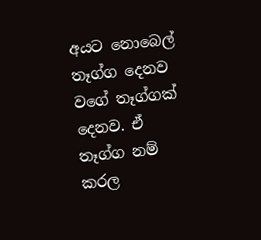අයට නොබෙල් තෑග්ග දෙනව වගේ තෑග්ගක් දෙනව. ඒ තෑග්ග නම් කරල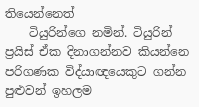තියෙන්නෙත්
    ටියුරින්ගෙ නමින්. ටියුරින් ප්‍රයිස් ඒක දිනාගන්නව කියන්නෙ පරිගණක විද්යාඥයෙකුට ගන්න පුළුවන් ඉහලම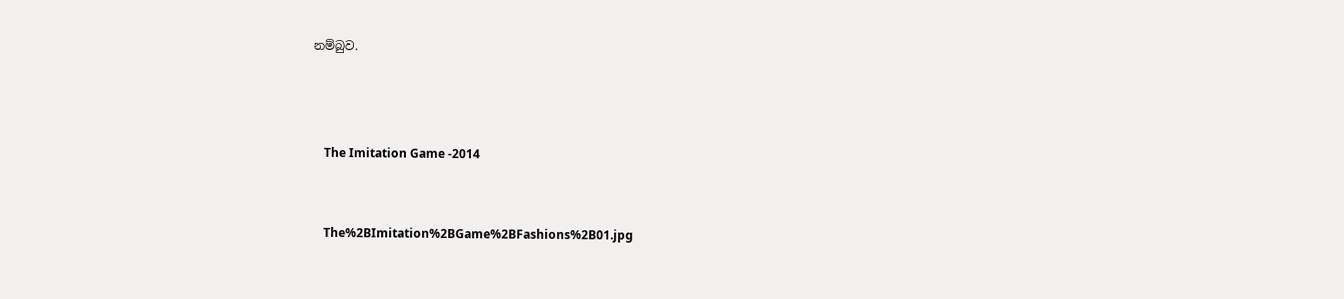නම්බුව.



    The Imitation Game -2014


    The%2BImitation%2BGame%2BFashions%2B01.jpg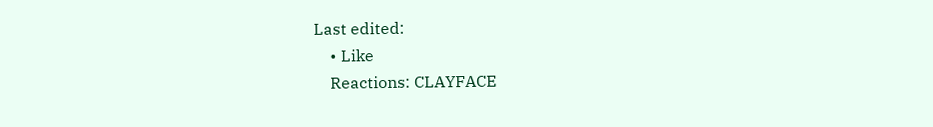Last edited:
    • Like
    Reactions: CLAYFACE